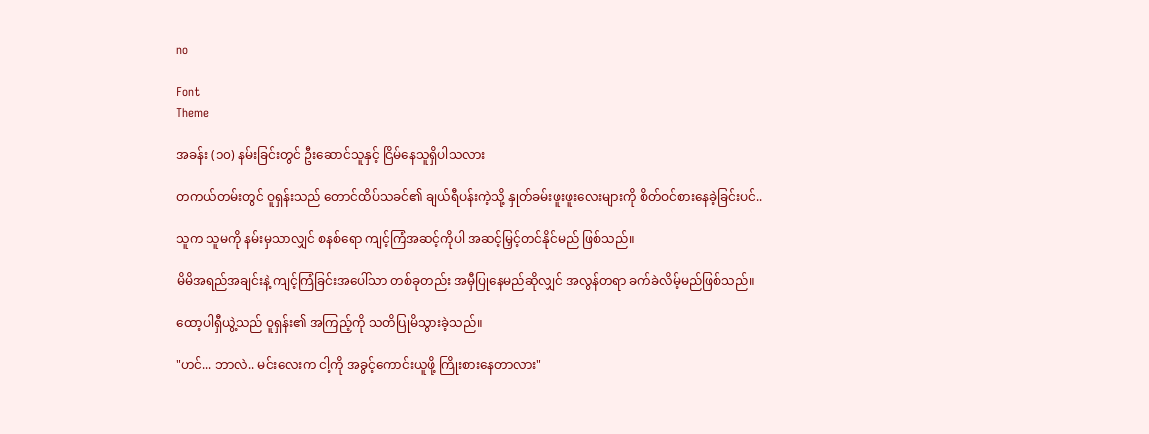no

Font
Theme

အခန်း (၁၀) နမ်းခြင်းတွင် ဦးဆောင်သူနှင့် ငြိမ်နေသူရှိပါသလား

တကယ်တမ်းတွင် ဝူရှန်းသည် တောင်ထိပ်သခင်၏ ချယ်ရီပန်းကဲ့သို့ နှုတ်ခမ်းဖူးဖူးလေးများကို စိတ်ဝင်စားနေခဲ့ခြင်းပင်..

သူက သူမကို နမ်းမှသာလျှင် စနစ်‌ရော ကျင့်ကြံအဆင့်ကိုပါ အဆင့်မြှင့်တင်နိုင်မည် ဖြစ်သည်။

မိမိအရည်အချင်းနဲ့ ကျင့်ကြံခြင်းအပေါ်သာ တစ်ခုတည်း အမှီပြုနေမည်ဆိုလျှင် အလွန်တရာ ခက်ခဲလိမ့်မည်ဖြစ်သည်။

ထော့ပါရှီယွဲ့သည် ဝူရှန်း၏ အကြည့်ကို သတိပြုမိသွားခဲ့သည်။

"ဟင်... ဘာလဲ.. မင်းလေးက ငါ့ကို အခွင့်ကောင်းယူဖို့ ကြိုးစားနေတာလား"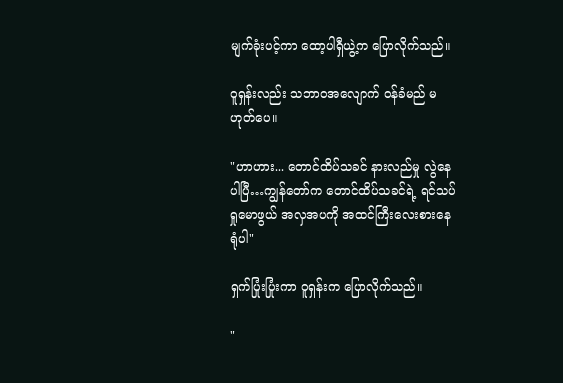မျက်ခုံးပင့်ကာ ထော့ပါရှီယွဲ့က ပြောလိုက်သည်။

ဝူရှန်းလည်း သဘာဝအလျောက် ဝန်ခံမည် မဟုတ်ပေ။

"ဟာဟား... တောင်ထိပ်သခင် နားလည်မှု လွဲနေပါပြီ…ကျွန်တော်က တောင်ထိပ်သခင်ရဲ့ ရင်သပ်ရှုမောဖွယ် အလှအပကို အထင်ကြီးလေးစားနေရုံပါ"

ရှက်ပြုံးပြုံးကာ ဝူရှန်းက ပြောလိုက်သည်။

"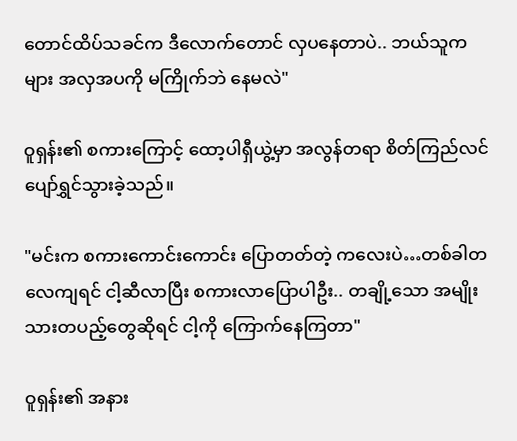တောင်ထိပ်သခင်က ဒီလောက်တောင် လှပနေတာပဲ.. ဘယ်သူကများ အလှအပကို မကြိုက်ဘဲ နေမလဲ"

ဝူရှန်း၏ စကားကြောင့် ထော့ပါရှီယွဲ့မှာ အလွန်တရာ စိတ်ကြည်လင် ပျော်ရွှင်သွားခဲ့သည်။

"မင်းက စကားကောင်းကောင်း ပြောတတ်တဲ့ ကလေးပဲ…တစ်ခါတလေကျရင် ငါ့ဆီလာပြီး စကားလာပြောပါဦး.. တချို့သော အမျိုးသားတပည့်တွေဆိုရင် ငါ့ကို ကြောက်နေကြတာ"

ဝူရှန်း၏ အနား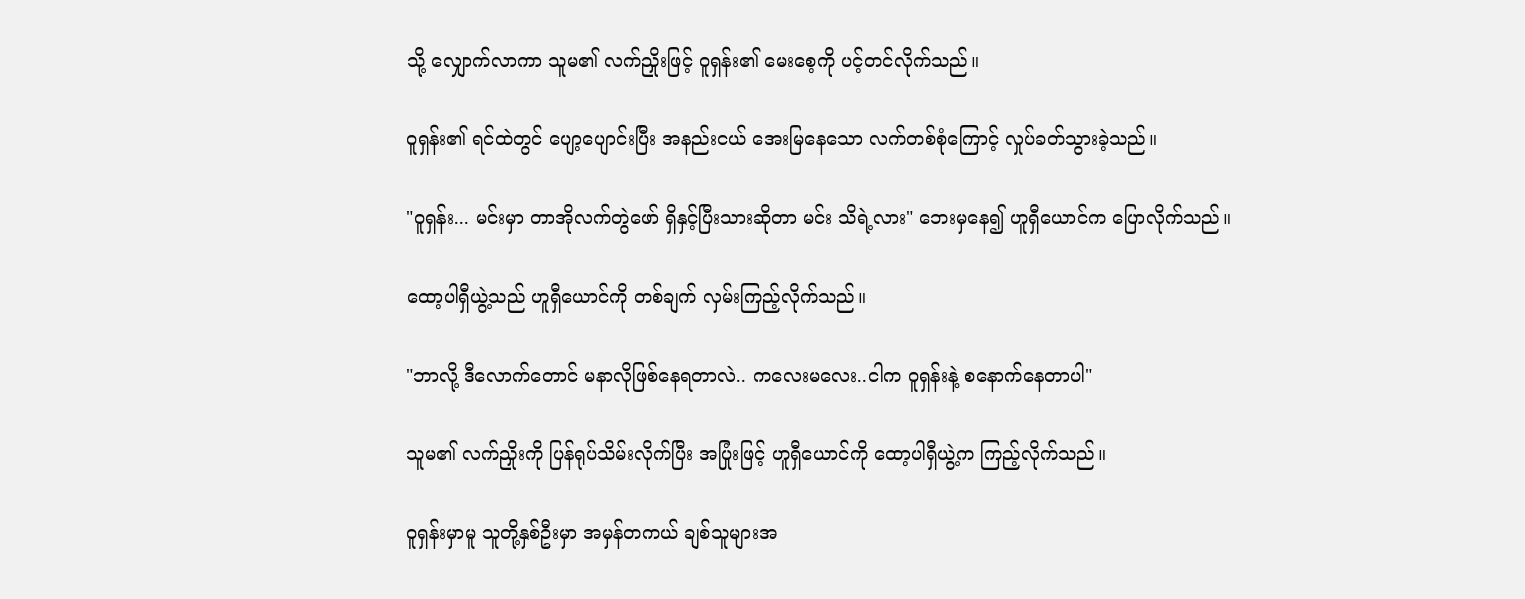သို့ လျှောက်လာကာ သူမ၏ လက်ညှိုးဖြင့် ဝူရှန်း၏ မေးစေ့ကို ပင့်တင်လိုက်သည်။

ဝူရှန်း၏ ရင်ထဲတွင် ပျော့ပျောင်းပြီး အနည်းငယ် အေးမြနေသော လက်တစ်စုံကြောင့် လှုပ်ခတ်သွားခဲ့သည်။

"ဝူရှန်း... မင်းမှာ တာအိုလက်တွဲဖော် ရှိနှင့်ပြီးသားဆိုတာ မင်း သိရဲ့လား" ဘေးမှနေ၍ ဟူရှီယောင်က ပြောလိုက်သည်။

ထော့ပါရှီယွဲ့သည် ဟူရှီယောင်ကို တစ်ချက် လှမ်းကြည့်လိုက်သည်။

"ဘာလို့ ဒီလောက်တောင် မနာလိုဖြစ်နေရတာလဲ.. ကလေးမလေး..ငါက ဝူရှန်းနဲ့ စနောက်နေတာပါ"

သူမ၏ လက်ညှိုးကို ပြန်ရုပ်သိမ်းလိုက်ပြီး အပြုံးဖြင့် ဟူရှီယောင်ကို ထော့ပါရှီယွဲ့က ကြည့်လိုက်သည်။

ဝူရှန်းမှာမူ သူတို့နှစ်ဦးမှာ အမှန်တကယ် ချစ်သူများအ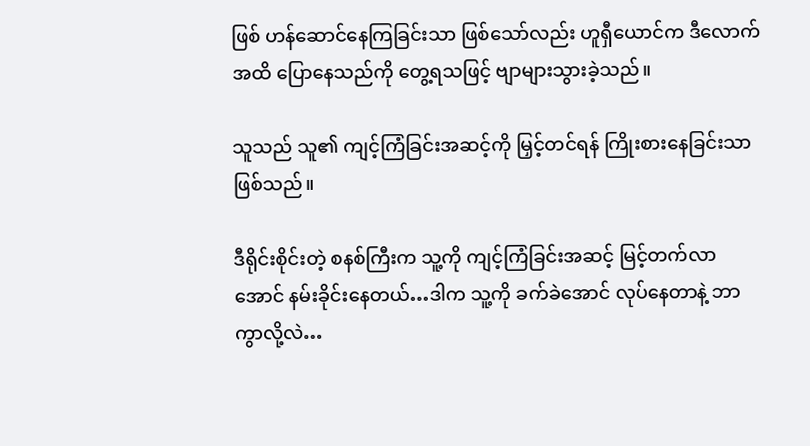ဖြစ် ဟန်ဆောင်နေကြခြင်းသာ ဖြစ်သော်လည်း ဟူရှီယောင်က ဒီလောက်အထိ ပြောနေသည်ကို တွေ့ရသဖြင့် ဗျာများသွားခဲ့သည်။

သူသည် သူ၏ ကျင့်ကြံခြင်းအဆင့်ကို မြှင့်တင်ရန် ကြိုးစားနေခြင်းသာ ဖြစ်သည်။

ဒီရိုင်းစိုင်းတဲ့ စနစ်ကြီးက သူ့ကို ကျင့်ကြံခြင်းအဆင့် မြင့်တက်လာအောင် နမ်းခိုင်းနေတယ်…ဒါက သူ့ကို ခက်ခဲအောင် လုပ်နေတာနဲ့ ဘာကွာလို့လဲ…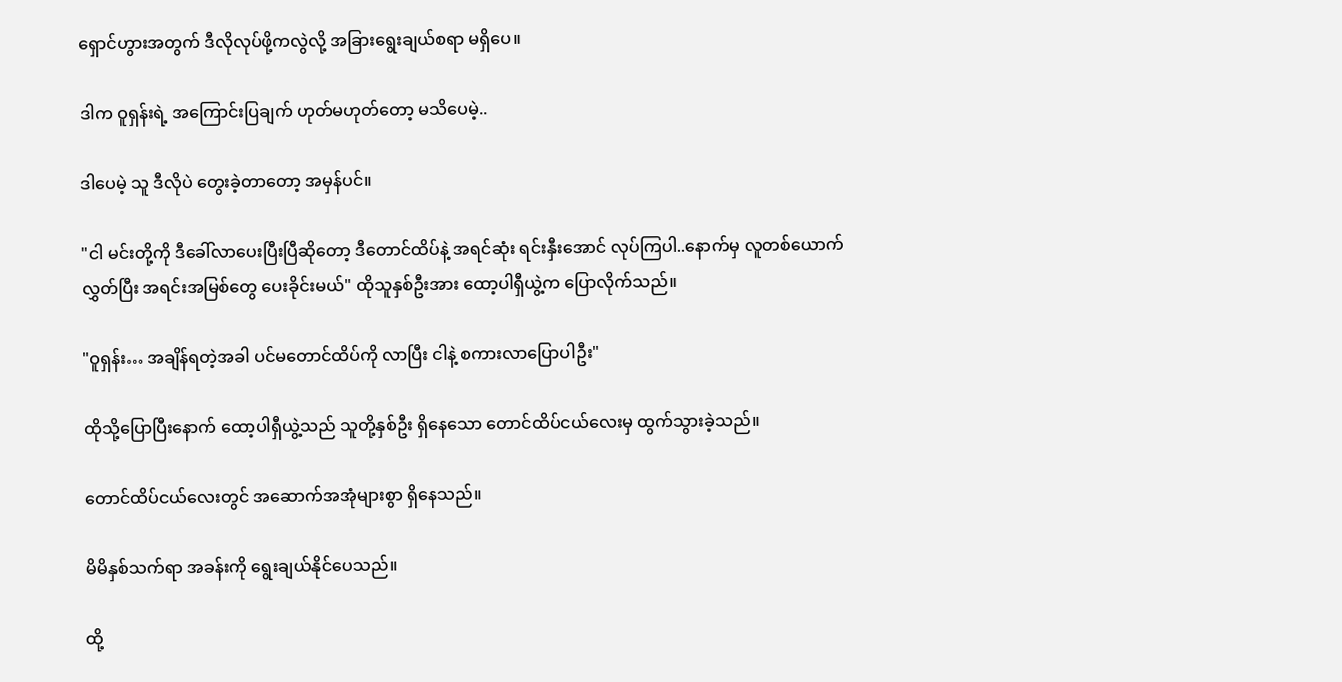ရှောင်ဟွားအတွက် ဒီလိုလုပ်ဖို့ကလွဲလို့ အခြားရွေးချယ်စရာ မရှိပေ။

ဒါက ဝူရှန်းရဲ့ အကြောင်းပြချက် ဟုတ်မဟုတ်တော့ မသိပေမဲ့..

ဒါပေမဲ့ သူ ဒီလိုပဲ တွေးခဲ့တာတော့ အမှန်ပင်။

"ငါ မင်းတို့ကို ဒီခေါ်လာပေးပြီးပြီဆိုတော့ ဒီတောင်ထိပ်နဲ့ အရင်ဆုံး ရင်းနှီးအောင် လုပ်ကြပါ..နောက်မှ လူတစ်ယောက်လွှတ်ပြီး အရင်းအမြစ်တွေ ပေးခိုင်းမယ်" ထိုသူနှစ်ဦးအား ထော့ပါရှီယွဲ့က ပြောလိုက်သည်။

"ဝူရှန်း… အချိန်ရတဲ့အခါ ပင်မတောင်ထိပ်ကို လာပြီး ငါနဲ့ စကားလာပြောပါဦး"

ထိုသို့ပြောပြီးနောက် ထော့ပါရှီယွဲ့သည် သူတို့နှစ်ဦး ရှိနေသော တောင်ထိပ်ငယ်လေးမှ ထွက်သွားခဲ့သည်။

တောင်ထိပ်ငယ်လေးတွင် အဆောက်အအုံများစွာ ရှိနေသည်။

မိမိနှစ်သက်ရာ အခန်းကို ရွေးချယ်နိုင်ပေသည်။

ထို့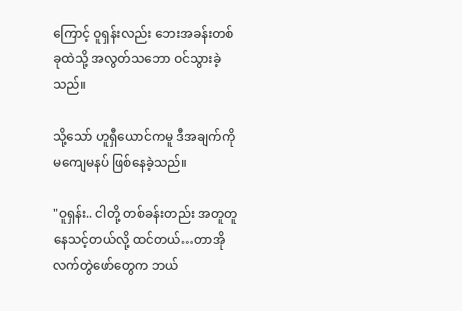ကြောင့် ဝူရှန်းလည်း ဘေးအခန်းတစ်ခုထဲသို့ အလွတ်သဘော ဝင်သွားခဲ့သည်။

သို့သော် ဟူရှီယောင်ကမူ ဒီအချက်ကို မကျေမနပ် ဖြစ်နေခဲ့သည်။

"ဝူရှန်း.. ငါတို့ တစ်ခန်းတည်း အတူတူ နေသင့်တယ်လို့ ထင်တယ်…တာအိုလက်တွဲဖော်တွေက ဘယ်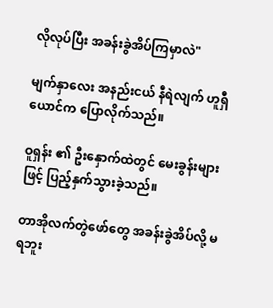လိုလုပ်ပြီး အခန်းခွဲအိပ်ကြမှာလဲ"

မျက်နှာလေး အနည်းငယ် နီရဲလျက် ဟူရှီယောင်က ပြောလိုက်သည်။

ဝူရှန်း ၏ ဦးနှောက်ထဲတွင် မေးခွန်းများဖြင့် ပြည့်နှက်သွားခဲ့သည်။

တာအိုလက်တွဲဖော်တွေ အခန်းခွဲအိပ်လို့ မရဘူး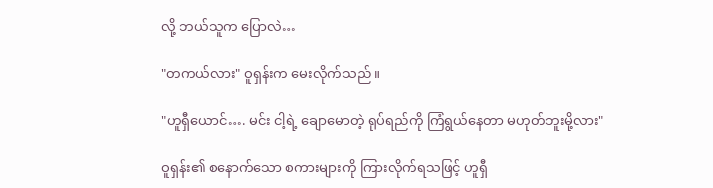လို့ ဘယ်သူက ပြောလဲ…

"တကယ်လား" ဝူရှန်းက မေးလိုက်သည်။

"ဟူရှီယောင်…. မင်း ငါ့ရဲ့ ချောမောတဲ့ ရုပ်ရည်ကို ကြံရွယ်နေတာ မဟုတ်ဘူးမို့လား"

ဝူရှန်း၏ စနောက်သော စကားများကို ကြားလိုက်ရသဖြင့် ဟူရှီ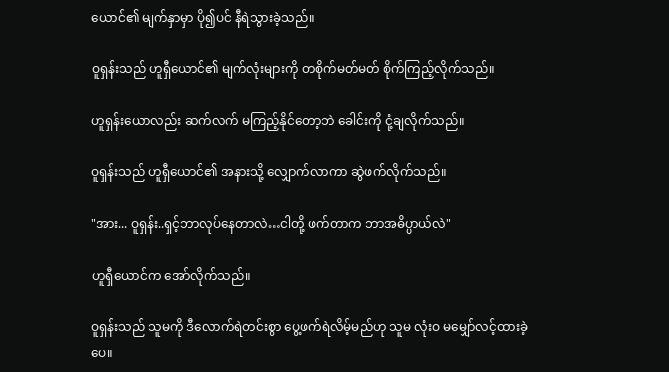ယောင်၏ မျက်နှာမှာ ပို၍ပင် နီရဲသွားခဲ့သည်။

ဝူရှန်းသည် ဟူရှီယောင်၏ မျက်လုံးများကို တစိုက်မတ်မတ် စိုက်ကြည့်လိုက်သည်။

ဟူရှန်းယောလည်း ဆက်လက် မကြည့်နိုင်တော့ဘဲ ခေါင်းကို ငုံ့ချလိုက်သည်။

ဝူရှန်းသည် ဟူရှီယောင်၏ အနားသို့ လျှောက်လာကာ ဆွဲဖက်လိုက်သည်။

"အား... ဝူရှန်း..ရှင့်ဘာလုပ်နေတာလဲ…ငါတို့ ဖက်တာက ဘာအဓိပ္ပာယ်လဲ"

ဟူရှီယောင်က အော်လိုက်သည်။

ဝူရှန်းသည် သူမကို ဒီလောက်ရဲတင်းစွာ ပွေ့ဖက်ရဲလိမ့်မည်ဟု သူမ လုံးဝ မမျှော်လင့်ထားခဲ့ပေ။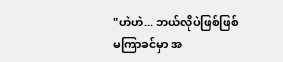"ဟဲဟဲ... ဘယ်လိုပဲဖြစ်ဖြစ် မကြာခင်မှာ အ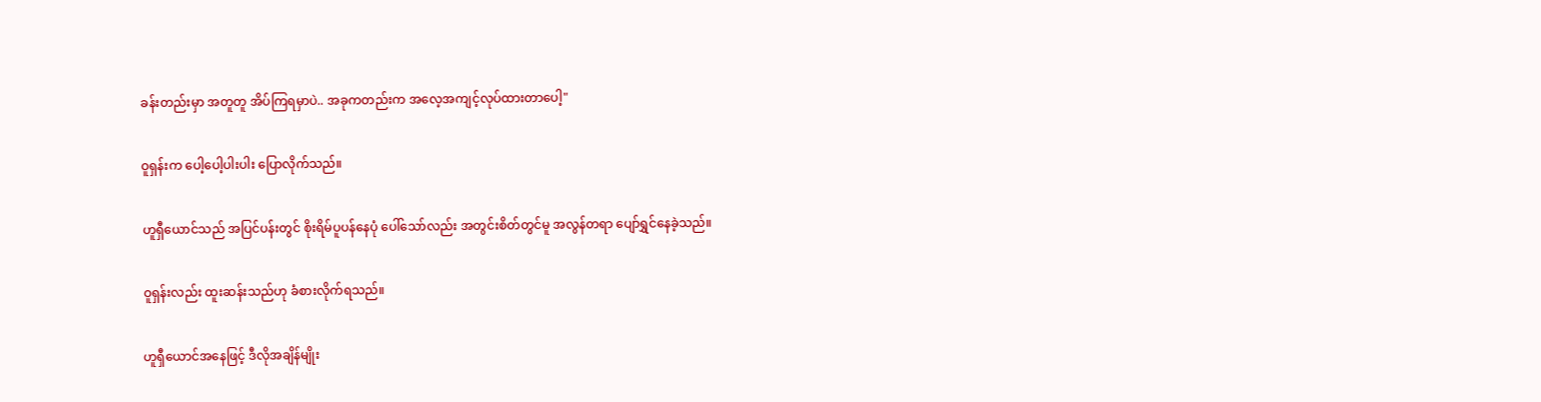ခန်းတည်းမှာ အတူတူ အိပ်ကြရမှာပဲ.. အခုကတည်းက အလေ့အကျင့်လုပ်ထားတာပေါ့"

ဝူရှန်းက ပေါ့ပေါ့ပါးပါး ပြောလိုက်သည်။

ဟူရှီယောင်သည် အပြင်ပန်းတွင် စိုးရိမ်ပူပန်နေပုံ ပေါ်သော်လည်း အတွင်းစိတ်တွင်မူ အလွန်တရာ ပျော်ရွှင်နေခဲ့သည်။

ဝူရှန်းလည်း ထူးဆန်းသည်ဟု ခံစားလိုက်ရသည်။

ဟူရှီယောင်အနေဖြင့် ဒီလိုအချိန်မျိုး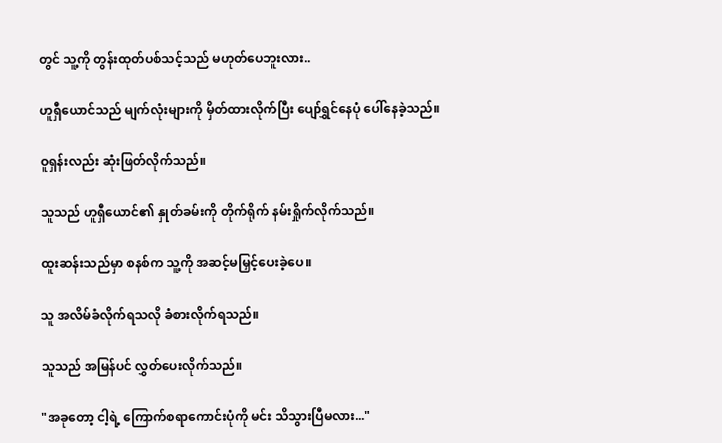တွင် သူ့ကို တွန်းထုတ်ပစ်သင့်သည် မဟုတ်ပေဘူးလား..

ဟူရှီယောင်သည် မျက်လုံးများကို မှိတ်ထားလိုက်ပြီး ပျော်ရွှင်နေပုံ ပေါ်နေခဲ့သည်။

ဝူရှန်းလည်း ဆုံးဖြတ်လိုက်သည်။

သူသည် ဟူရှီယောင်၏ နှုတ်ခမ်းကို တိုက်ရိုက် နမ်းရှိုက်လိုက်သည်။

ထူးဆန်းသည်မှာ စနစ်က သူ့ကို အဆင့်မမြှင့်ပေးခဲ့ပေ။

သူ အလိမ်ခံလိုက်ရသလို ခံစားလိုက်ရသည်။

သူသည် အမြန်ပင် လွှတ်ပေးလိုက်သည်။

"အခုတော့ ငါ့ရဲ့ ကြောက်စရာကောင်းပုံကို မင်း သိသွားပြီမလား..."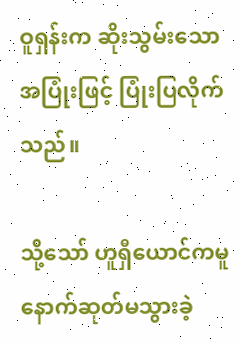ဝူရှန်းက ဆိုးသွမ်းသော အပြုံးဖြင့် ပြုံးပြလိုက်သည်။

သို့သော် ဟူရှီယောင်ကမူ နောက်ဆုတ်မသွားခဲ့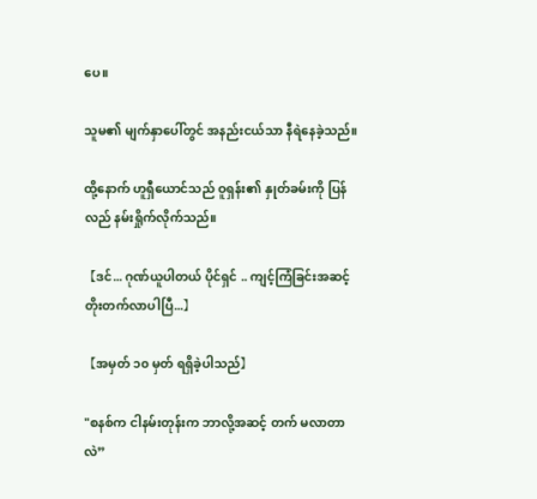ပေ။

သူမ၏ မျက်နှာပေါ်တွင် အနည်းငယ်သာ နီရဲနေခဲ့သည်။

ထို့နောက် ဟူရှီယောင်သည် ဝူရှန်း၏ နှုတ်ခမ်းကို ပြန်လည် နမ်းရှိုက်လိုက်သည်။

【ဒင်... ဂုဏ်ယူပါတယ် ပိုင်ရှင် .. ကျင့်ကြံခြင်းအဆင့် တိုးတက်လာပါပြီ...】

【အမှတ် ၁၀ မှတ် ရရှိခဲ့ပါသည်】

"စနစ်က ငါနမ်းတုန်းက ဘာလို့အဆင့် တက် မလာတာလဲ”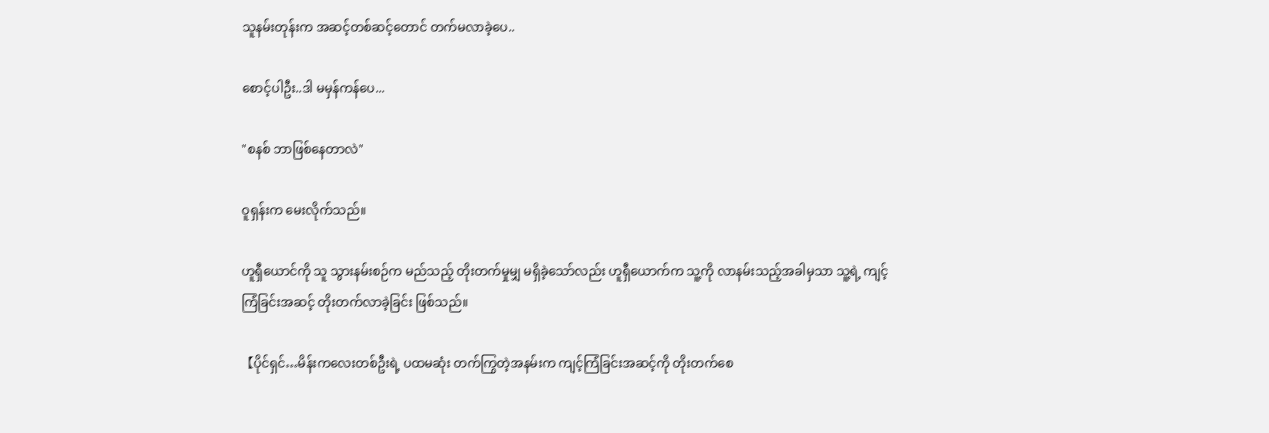သူနမ်းတုန်းက အဆင့်တစ်ဆင့်တောင် တက်မလာခဲ့ပေ..

စောင့်ပါဦး..ဒါ မမှန်ကန်ပေ...

"စနစ် ဘာဖြစ်နေတာလဲ"

ဝူရှန်းက မေးလိုက်သည်။

ဟူရှီယောင်ကို သူ သွားနမ်းစဉ်က မည်သည့် တိုးတက်မှုမျှ မရှိခဲ့သော်လည်း ဟူရှီယောက်က သူ့ကို လာနမ်းသည့်အခါမှသာ သူ့ရဲ့ ကျင့်ကြံခြင်းအဆင့် တိုးတက်လာခဲ့ခြင်း ဖြစ်သည်။

【ပိုင်ရှင်…မိန်းကလေးတစ်ဦးရဲ့ ပထမဆုံး တက်ကြွတဲ့အနမ်းက ကျင့်ကြံခြင်းအဆင့်ကို တိုးတက်စေ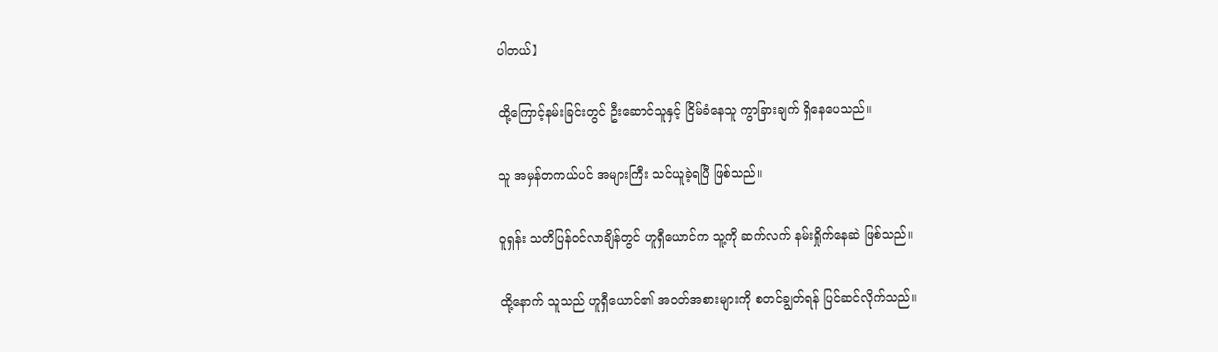ပါတယ်】

ထို့ကြောင့်နမ်းခြင်းတွင် ဦးဆောင်သူနှင့် ငြိမ်ခံနေသူ ကွာခြားချက် ရှိနေပေသည်။

သူ အမှန်တကယ်ပင် အများကြီး သင်ယူခဲ့ရပြီ ဖြစ်သည်။

ဝူရှန်း သတိပြန်ဝင်လာချိန်တွင် ဟူရှီယောင်က သူ့ကို ဆက်လက် နမ်းရှိုက်နေဆဲ ဖြစ်သည်။

ထို့နောက် သူသည် ဟူရှီယောင်၏ အဝတ်အစားများကို စတင်ချွတ်ရန် ပြင်ဆင်လိုက်သည်။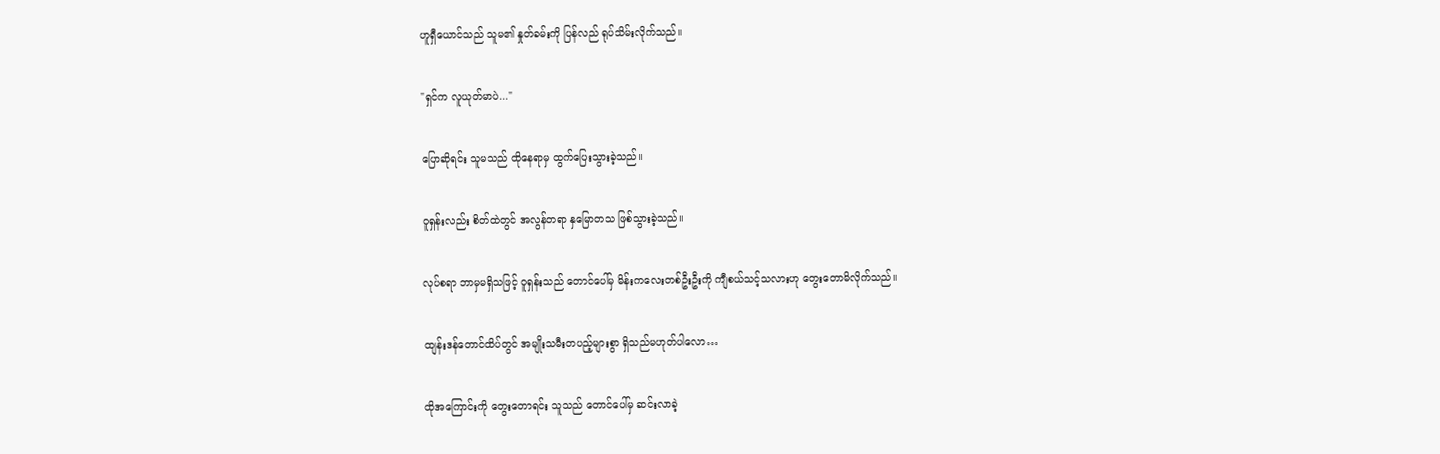ဟူရှီယောင်သည် သူမ၏ နှုတ်ခမ်းကို ပြန်လည် ရုပ်သိမ်းလိုက်သည်။

"ရှင်က လူယုတ်မာပဲ..."

ပြောဆိုရင်း သူမသည် ထိုနေရာမှ ထွက်ပြေးသွားခဲ့သည်။

ဝူရှန်းလည်း စိတ်ထဲတွင် အလွန်တရာ နှမြောတသ ဖြစ်သွားခဲ့သည်။

လုပ်စရာ ဘာမှမရှိသဖြင့် ဝူရှန်းသည် တောင်ပေါ်မှ မိန်းကလေးတစ်ဦးဦးကို ကျီစယ်သင့်သလားဟု တွေးတောမိလိုက်သည်။

ထျန်းဒန်တောင်ထိပ်တွင် အမျိုးသမီးတပည့်များစွာ ရှိသည်မဟုတ်ပါလော…

ထိုအကြောင်းကို တွေးတောရင်း သူသည် တောင်ပေါ်မှ ဆင်းလာခဲ့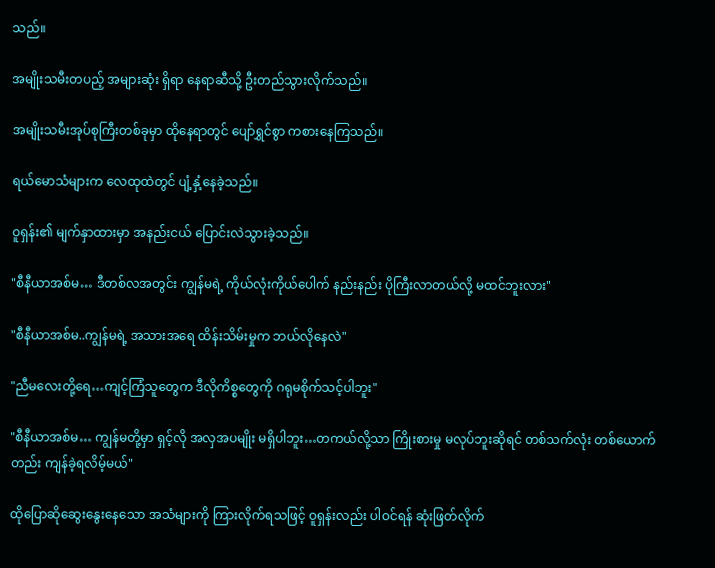သည်။

အမျိုးသမီးတပည့် အများဆုံး ရှိရာ နေရာဆီသို့ ဦးတည်သွားလိုက်သည်။

အမျိုးသမီးအုပ်စုကြီးတစ်ခုမှာ ထိုနေရာတွင် ပျော်ရွှင်စွာ ကစားနေကြသည်။

ရယ်မောသံများက လေထုထဲတွင် ပျံ့နှံ့နေခဲ့သည်။

ဝူရှန်း၏ မျက်နှာထားမှာ အနည်းငယ် ပြောင်းလဲသွားခဲ့သည်။

"စီနီယာအစ်မ… ဒီတစ်လအတွင်း ကျွန်မရဲ့ ကိုယ်လုံးကိုယ်ပေါက် နည်းနည်း ပိုကြီးလာတယ်လို့ မထင်ဘူးလား"

"စီနီယာအစ်မ..ကျွန်မရဲ့ အသားအရေ ထိန်းသိမ်းမှုက ဘယ်လိုနေလဲ"

"ညီမလေးတို့ရေ…ကျင့်ကြံသူတွေက ဒီလိုကိစ္စတွေကို ဂရုမစိုက်သင့်ပါဘူး"

"စီနီယာအစ်မ… ကျွန်မတို့မှာ ရှင့်လို အလှအပမျိုး မရှိပါဘူး…တကယ်လို့သာ ကြိုးစားမှု မလုပ်ဘူးဆိုရင် တစ်သက်လုံး တစ်ယောက်တည်း ကျန်ခဲ့ရလိမ့်မယ်"

ထိုပြောဆိုဆွေးနွေးနေသော အသံများကို ကြားလိုက်ရသဖြင့် ဝူရှန်းလည်း ပါဝင်ရန် ဆုံးဖြတ်လိုက်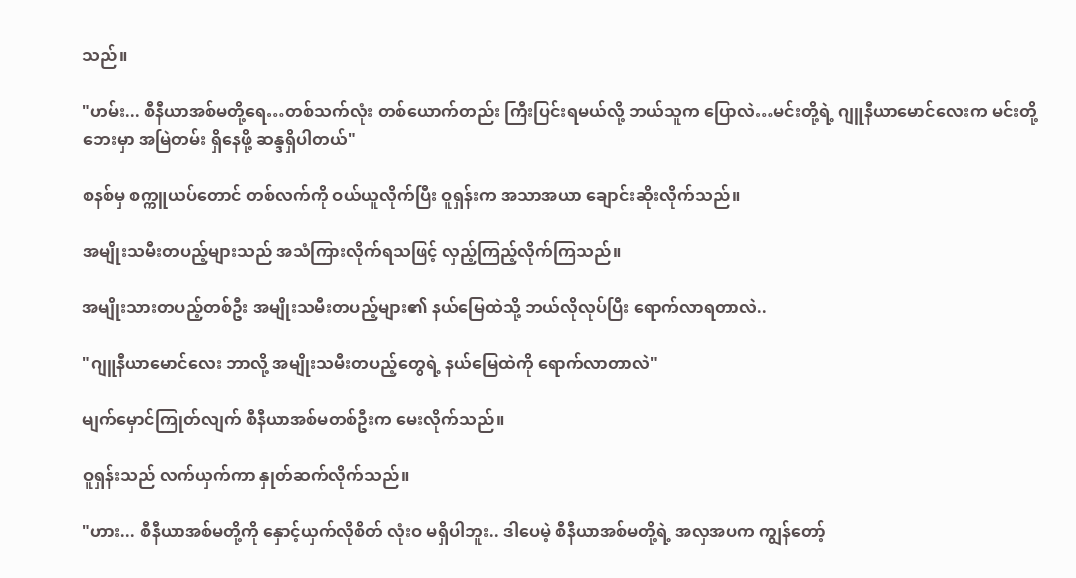သည်။

"ဟမ်း... စီနီယာအစ်မတို့ရေ…တစ်သက်လုံး တစ်ယောက်တည်း ကြီးပြင်းရမယ်လို့ ဘယ်သူက ပြောလဲ…မင်းတို့ရဲ့ ဂျူနီယာမောင်လေးက မင်းတို့ဘေးမှာ အမြဲတမ်း ရှိနေဖို့ ဆန္ဒရှိပါတယ်"

စနစ်မှ စက္ကူယပ်တောင် တစ်လက်ကို ဝယ်ယူလိုက်ပြီး ဝူရှန်းက အသာအယာ ချောင်းဆိုးလိုက်သည်။

အမျိုးသမီးတပည့်များသည် အသံကြားလိုက်ရသဖြင့် လှည့်ကြည့်လိုက်ကြသည်။

အမျိုးသားတပည့်တစ်ဦး အမျိုးသမီးတပည့်များ၏ နယ်မြေထဲသို့ ဘယ်လိုလုပ်ပြီး ရောက်လာရတာလဲ..

"ဂျူနီယာမောင်လေး ဘာလို့ အမျိုးသမီးတပည့်တွေရဲ့ နယ်မြေထဲကို ရောက်လာတာလဲ"

မျက်မှောင်ကြုတ်လျက် စီနီယာအစ်မတစ်ဦးက မေးလိုက်သည်။

ဝူရှန်းသည် လက်ယှက်ကာ နှုတ်ဆက်လိုက်သည်။

"ဟား... စီနီယာအစ်မတို့ကို နှောင့်ယှက်လိုစိတ် လုံးဝ မရှိပါဘူး.. ဒါပေမဲ့ စီနီယာအစ်မတို့ရဲ့ အလှအပက ကျွန်တော့်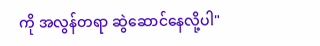ကို အလွန်တရာ ဆွဲဆောင်နေလို့ပါ"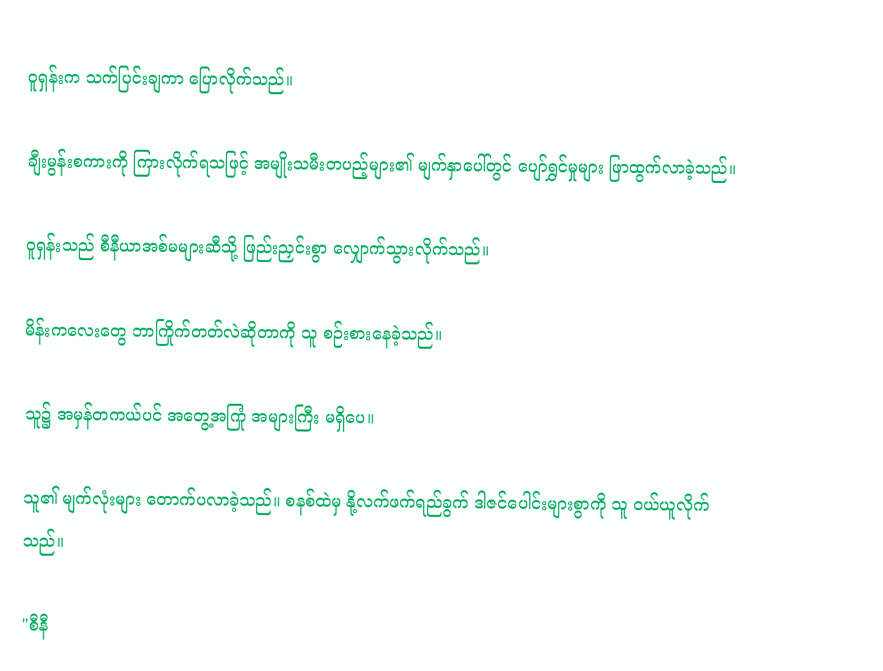ဝူရှန်းက သက်ပြင်းချကာ ပြောလိုက်သည်။

ချီးမွန်းစကားကို ကြားလိုက်ရသဖြင့် အမျိုးသမီးတပည့်များ၏ မျက်နှာပေါ်တွင် ပျော်ရွှင်မှုများ ဖြာထွက်လာခဲ့သည်။

ဝူရှန်းသည် စီနီယာအစ်မများဆီသို့ ဖြည်းညှင်းစွာ လျှောက်သွားလိုက်သည်။

မိန်းကလေးတွေ ဘာကြိုက်တတ်လဲဆိုတာကို သူ စဉ်းစားနေခဲ့သည်။

သူ၌ အမှန်တကယ်ပင် အတွေ့အကြုံ အများကြီး မရှိပေ။

သူ၏ မျက်လုံးများ တောက်ပလာခဲ့သည်။ စနစ်ထဲမှ နို့လက်ဖက်ရည်ခွက် ဒါဇင်ပေါင်းများစွာကို သူ ဝယ်ယူလိုက်သည်။

"စီနီ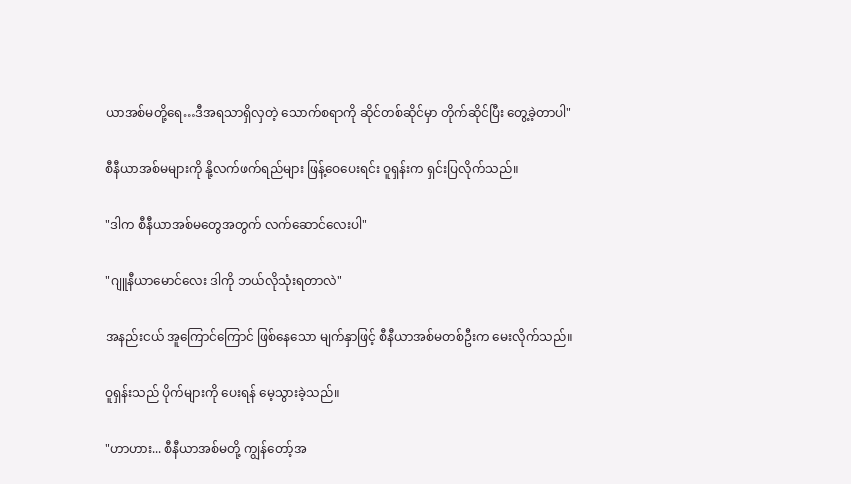ယာအစ်မတို့ရေ…ဒီအရသာရှိလှတဲ့ သောက်စရာကို ဆိုင်တစ်ဆိုင်မှာ တိုက်ဆိုင်ပြီး တွေ့ခဲ့တာပါ"

စီနီယာအစ်မများကို နို့လက်ဖက်ရည်များ ဖြန့်ဝေပေးရင်း ဝူရှန်းက ရှင်းပြလိုက်သည်။

"ဒါက စီနီယာအစ်မတွေအတွက် လက်ဆောင်လေးပါ"

"ဂျူနီယာမောင်လေး ဒါကို ဘယ်လိုသုံးရတာလဲ"

အနည်းငယ် အူကြောင်ကြောင် ဖြစ်နေသော မျက်နှာဖြင့် စီနီယာအစ်မတစ်ဦးက မေးလိုက်သည်။

ဝူရှန်းသည် ပိုက်များကို ပေးရန် မေ့သွားခဲ့သည်။

"ဟာဟား... စီနီယာအစ်မတို့ ကျွန်တော့်အ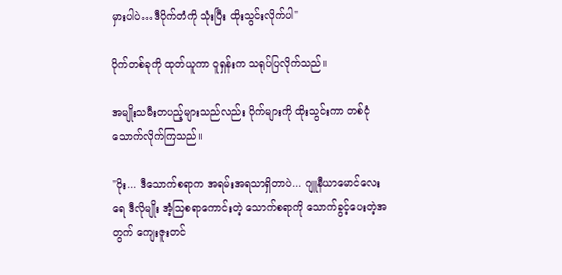မှားပါပဲ…ဒီပိုက်တံကို သုံးပြီး ထိုးသွင်းလိုက်ပါ"

ပိုက်တစ်ခုကို ထုတ်ယူကာ ဝူရှန်းက သရုပ်ပြလိုက်သည်။

အမျိုးသမီးတပည့်များသည်လည်း ပိုက်များကို ထိုးသွင်းကာ တစ်ငုံ သောက်လိုက်ကြသည်။

"ဝိုး... ဒီသောက်စရာက အရမ်းအရသာရှိတာပဲ... ဂျူနီယာမောင်လေးရေ ဒီလိုမျိုး အံ့သြစရာကောင်းတဲ့ သောက်စရာကို သောက်ခွင့်ပေးတဲ့အတွက် ကျေးဇူးတင်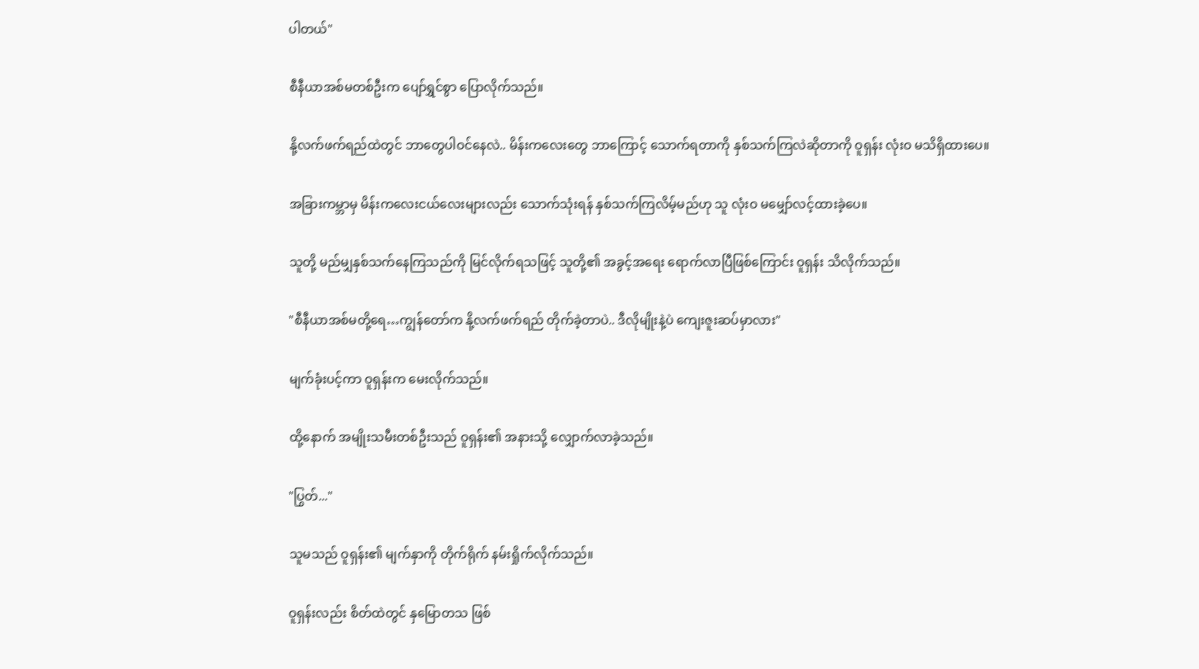ပါတယ်"

စီနီယာအစ်မတစ်ဦးက ပျော်ရွှင်စွာ ပြောလိုက်သည်။

နို့လက်ဖက်ရည်ထဲတွင် ဘာတွေပါဝင်နေလဲ.. မိန်းကလေးတွေ ဘာကြောင့် သောက်ရတာကို နှစ်သက်ကြလဲဆိုတာကို ဝူရှန်း လုံးဝ မသိရှိထားပေ။

အခြားကမ္ဘာမှ မိန်းကလေးငယ်လေးများလည်း သောက်သုံးရန် နှစ်သက်ကြလိမ့်မည်ဟု သူ လုံးဝ မမျှော်လင့်ထားခဲ့ပေ။

သူတို့ မည်မျှနှစ်သက်နေကြသည်ကို မြင်လိုက်ရသဖြင့် သူတို့၏ အခွင့်အရေး ရောက်လာပြီဖြစ်ကြောင်း ဝူရှန်း သိလိုက်သည်။

"စီနီယာအစ်မတို့ရေ…ကျွန်တော်က နို့လက်ဖက်ရည် တိုက်ခဲ့တာပဲ.. ဒီလိုမျိုးနဲ့ပဲ ကျေးဇူးဆပ်မှာလား"

မျက်ခုံးပင့်ကာ ဝူရှန်းက မေးလိုက်သည်။

ထို့နောက် အမျိုးသမီးတစ်ဦးသည် ဝူရှန်း၏ အနားသို့ လျှောက်လာခဲ့သည်။

"ပြွတ်..."

သူမသည် ဝူရှန်း၏ မျက်နှာကို တိုက်ရိုက် နမ်းရှိုက်လိုက်သည်။

ဝူရှန်းလည်း စိတ်ထဲတွင် နှမြောတသ ဖြစ်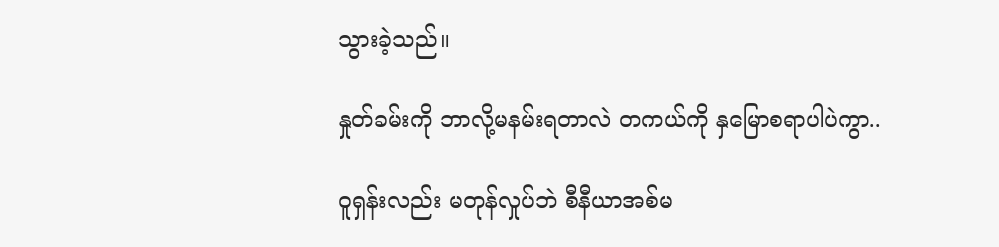သွားခဲ့သည်။

နှုတ်ခမ်းကို ဘာလို့မနမ်းရတာလဲ တကယ်ကို နှမြောစရာပါပဲကွာ..

ဝူရှန်းလည်း မတုန်လှုပ်ဘဲ စီနီယာအစ်မ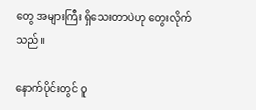တွေ အများကြီး ရှိသေးတာပဲဟု တွေးလိုက်သည်။

နောက်ပိုင်းတွင် ဝူ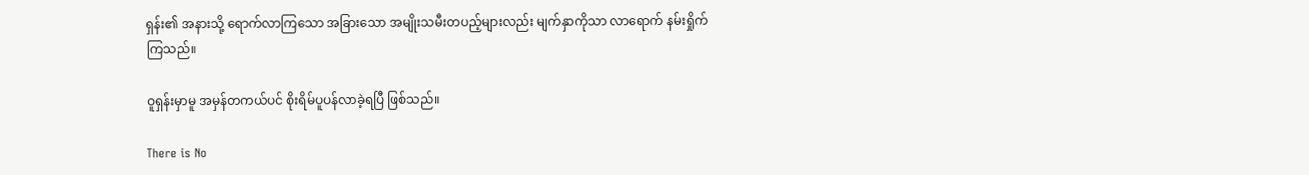ရှန်း၏ အနားသို့ ရောက်လာကြသော အခြားသော အမျိုးသမီးတပည့်များလည်း မျက်နှာကိုသာ လာရောက် နမ်းရှိုက်ကြသည်။

ဝူရှန်းမှာမူ အမှန်တကယ်ပင် စိုးရိမ်ပူပန်လာခဲ့ရပြီ ဖြစ်သည်။

There is No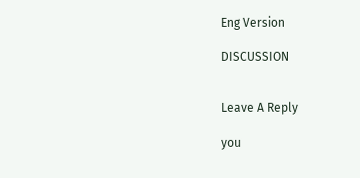Eng Version

DISCUSSION


Leave A Reply

you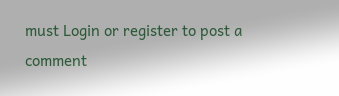must Login or register to post a comment